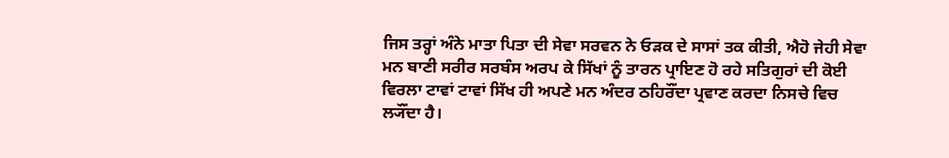ਜਿਸ ਤਰ੍ਹਾਂ ਅੰਨੇ ਮਾਤਾ ਪਿਤਾ ਦੀ ਸੇਵਾ ਸਰਵਨ ਨੇ ਓੜਕ ਦੇ ਸਾਸਾਂ ਤਕ ਕੀਤੀ, ਐਹੋ ਜੇਹੀ ਸੇਵਾ ਮਨ ਬਾਣੀ ਸਰੀਰ ਸਰਬੰਸ ਅਰਪ ਕੇ ਸਿੱਖਾਂ ਨੂੰ ਤਾਰਨ ਪ੍ਰਾਇਣ ਹੋ ਰਹੇ ਸਤਿਗੁਰਾਂ ਦੀ ਕੋਈ ਵਿਰਲਾ ਟਾਵਾਂ ਟਾਵਾਂ ਸਿੱਖ ਹੀ ਅਪਣੇ ਮਨ ਅੰਦਰ ਠਹਿਰੌਂਦਾ ਪ੍ਰਵਾਣ ਕਰਦਾ ਨਿਸਚੇ ਵਿਚ ਲ੍ਯੌਂਦਾ ਹੈ।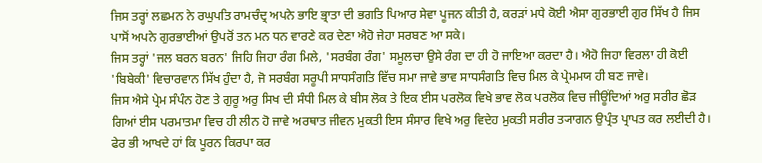ਜਿਸ ਤਰ੍ਹਾਂ ਲਛਮਨ ਨੇ ਰਘੁਪਤਿ ਰਾਮਚੰਦ੍ਰ ਅਪਨੇ ਭਾਇ ਭ੍ਰਾਤਾ ਦੀ ਭਗਤਿ ਪਿਆਰ ਸੇਵਾ ਪੂਜਨ ਕੀਤੀ ਹੈ, ਕਰੜਾਂ ਮਧੇ ਕੋਈ ਐਸਾ ਗੁਰਭਾਈ ਗੁਰ ਸਿੱਖ ਹੈ ਜਿਸ ਪਾਸੋਂ ਅਪਨੇ ਗੁਰਭਾਈਆਂ ਉਪਰੋਂ ਤਨ ਮਨ ਧਨ ਵਾਰਣੇ ਕਰ ਦੇਣਾ ਐਹੋ ਜੇਹਾ ਸਰਬਣ ਆ ਸਕੇ।
ਜਿਸ ਤਰ੍ਹਾਂ 'ਜਲ ਬਰਨ ਬਰਨ' ਜਿਹਿ ਜਿਹਾ ਰੰਗ ਮਿਲੇ, 'ਸਰਬੰਗ ਰੰਗ' ਸਮੂਲਚਾ ਉਸੇ ਰੰਗ ਦਾ ਹੀ ਹੋ ਜਾਇਆ ਕਰਦਾ ਹੈ। ਐਹੋ ਜਿਹਾ ਵਿਰਲਾ ਹੀ ਕੋਈ 'ਬਿਬੇਕੀ' ਵਿਚਾਰਵਾਨ ਸਿੱਖ ਹੁੰਦਾ ਹੈ, ਜੋ ਸਰਬੰਗ ਸਰੂਪੀ ਸਾਧਸੰਗਤਿ ਵਿੱਚ ਸਮਾ ਜਾਵੇ ਭਾਵ ਸਾਧਸੰਗਤਿ ਵਿਚ ਮਿਲ ਕੇ ਪ੍ਰੇਮਮਯ ਹੀ ਬਣ ਜਾਵੇ।
ਜਿਸ ਐਸੇ ਪ੍ਰੇਮ ਸੰਪੰਨ ਹੋਣ ਤੇ ਗੁਰੂ ਅਰੁ ਸਿਖ ਦੀ ਸੰਧੀ ਮਿਲ ਕੇ ਬੀਸ ਲੋਕ ਤੇ ਇਕ ਈਸ ਪਰਲੋਕ ਵਿਖੇ ਭਾਵ ਲੋਕ ਪਰਲੋਕ ਵਿਚ ਜੀਊਂਦਿਆਂ ਅਰੁ ਸਰੀਰ ਛੋੜ ਗਿਆਂ ਈਸ ਪਰਮਾਤਮਾ ਵਿਚ ਹੀ ਲੀਨ ਹੋ ਜਾਵੇ ਅਰਥਾਤ ਜੀਵਨ ਮੁਕਤੀ ਇਸ ਸੰਸਾਰ ਵਿਖੇ ਅਰੁ ਵਿਦੇਹ ਮੁਕਤੀ ਸਰੀਰ ਤ੍ਯਾਗਨ ਉਪ੍ਰੰਤ ਪ੍ਰਾਪਤ ਕਰ ਲਈਦੀ ਹੈ। ਫੇਰ ਭੀ ਆਖਦੇ ਹਾਂ ਕਿ ਪੂਰਨ ਕਿਰਪਾ ਕਰ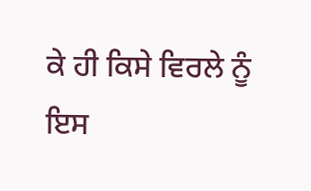ਕੇ ਹੀ ਕਿਸੇ ਵਿਰਲੇ ਨੂੰ ਇਸ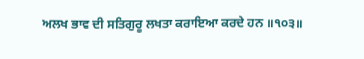ਅਲਖ ਭਾਵ ਦੀ ਸਤਿਗੁਰੂ ਲਖਤਾ ਕਰਾਇਆ ਕਰਦੇ ਹਨ ॥੧੦੩॥